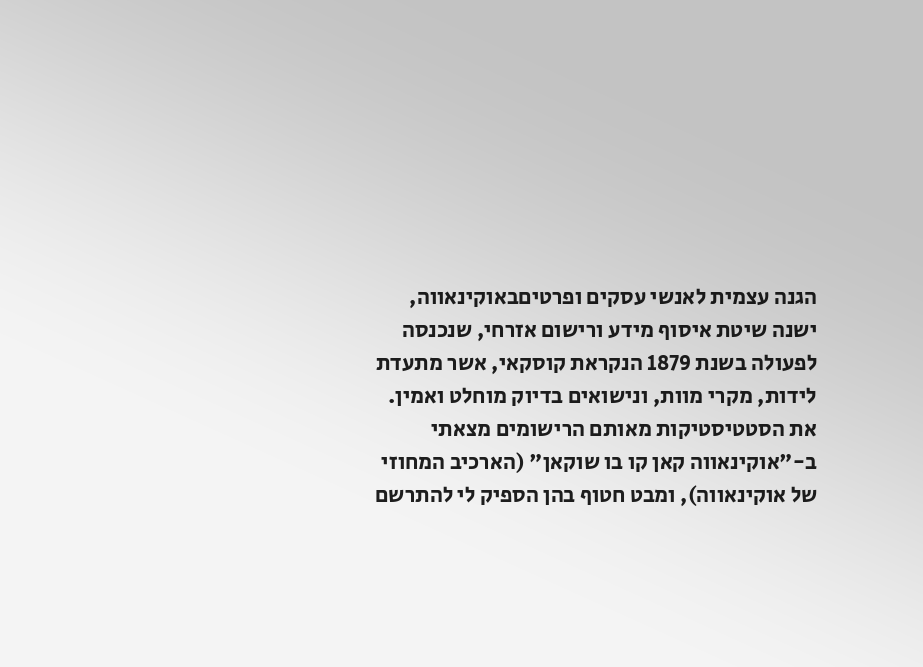הגנה עצמית לאנשי עסקים ופרטיםבאוקינאווה, ישנה שיטת איסוף מידע ורישום אזרחי, שנכנסה לפעולה בשנת 1879 הנקראת קוסקאי, אשר מתעדת לידות, מקרי מוות, ונישואים בדיוק מוחלט ואמין.
את הסטטיסטיקות מאותם הרישומים מצאתי ב-"אוקינאווה קאן קו בו שוקאן" (הארכיב המחוזי של אוקינאווה), ומבט חטוף בהן הספיק לי להתרשם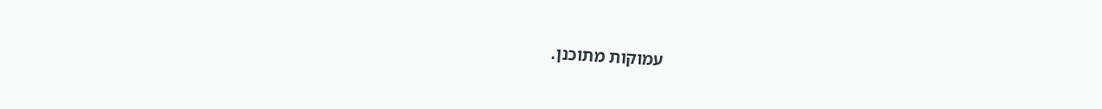עמוקות מתוכנן.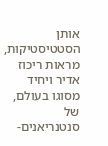אותן הסטטיסטיקות, מראות ריכוז אדיר ויחיד מסוגו בעולם, של סנטנריאנים-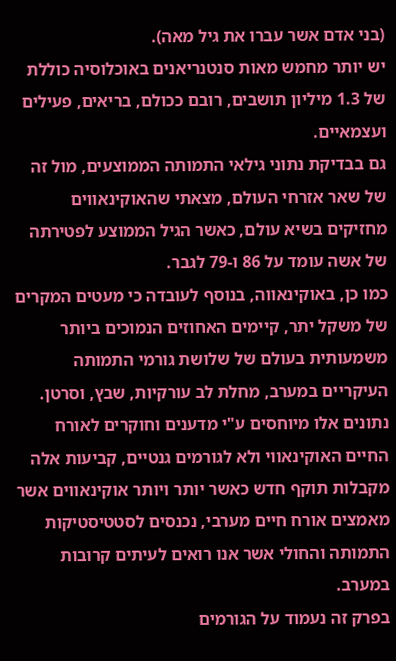(בני אדם אשר עברו את גיל מאה).
יש יותר מחמש מאות סנטנריאנים באוכלוסיה כוללת של 1.3 מיליון תושבים, רובם ככולם, בריאים, פעילים ועצמאיים.
גם בבדיקת נתוני גילאי התמותה הממוצעים, מול זה של שאר אזרחי העולם, מצאתי שהאוקינאווים מחזיקים בשיא עולם, כאשר הגיל הממוצע לפטירתה של אשה עומד על 86 ו-79 לגבר.
כמו כן, באוקינאווה, בנוסף לעובדה כי מעטים המקרים של משקל יתר, קיימים האחוזים הנמוכים ביותר משמעותית בעולם של שלושת גורמי התמותה העיקריים במערב, מחלת לב עורקיות, שבץ, וסרטן.
נתונים אלו מיוחסים ע"י מדענים וחוקרים לאורח החיים האוקינאווי ולא לגורמים גנטיים, קביעות אלה מקבלות תוקף חדש כאשר יותר ויותר אוקינאווים אשר מאמצים אורח חיים מערבי, נכנסים לסטטיסטיקות התמותה והחולי אשר אנו רואים לעיתים קרובות במערב.
בפרק זה נעמוד על הגורמים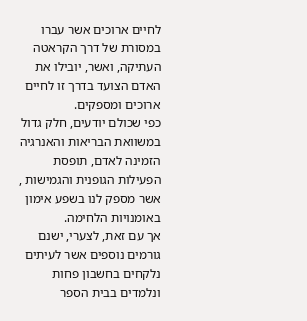לחיים ארוכים אשר עברו במסורת של דרך הקראטה העתיקה, ואשר, יובילו את האדם הצועד בדרך זו לחיים ארוכים ומספקים.
כפי שכולם יודעים, חלק גדול במשוואת הבריאות והאנרגיה הזמינה לאדם, תופסת הפעילות הגופנית והגמישות , אשר מספק לנו בשפע אימון באומנויות הלחימה.
אך עם זאת, לצערי, ישנם גורמים נוספים אשר לעיתים נלקחים בחשבון פחות ונלמדים בבית הספר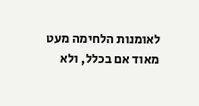לאומנות הלחימה מעט מאוד אם בכלל, ולא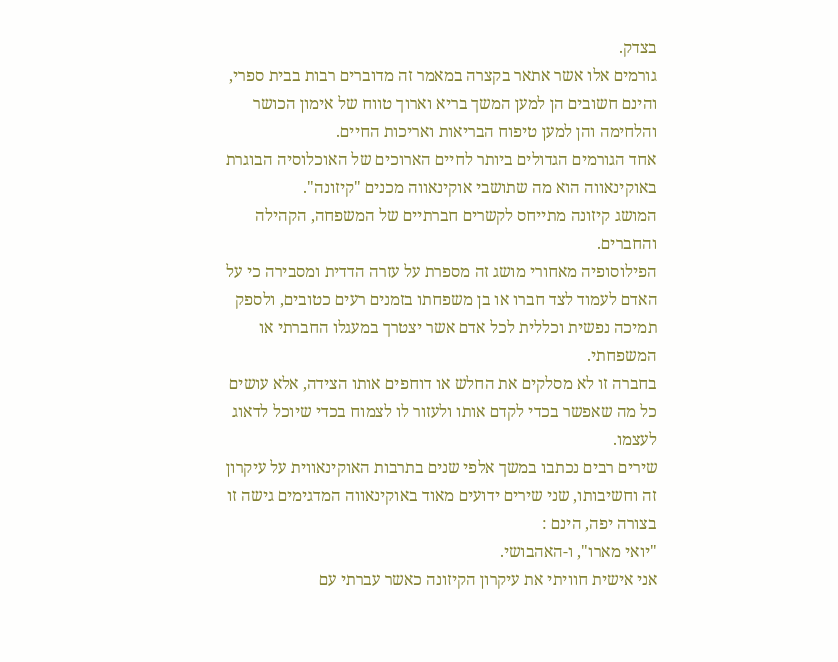בצדק.
גורמים אלו אשר אתאר בקצרה במאמר זה מדוברים רבות בבית ספרי, והינם חשובים הן למען המשך בריא וארוך טווח של אימון הכושר והלחימה והן למען טיפוח הבריאות ואריכות החיים.
אחד הגורמים הגדולים ביותר לחיים הארוכים של האוכלוסיה הבוגרת באוקינאווה הוא מה שתושבי אוקינאווה מכנים "קיזונה".
המושג קיזונה מתייחס לקשרים חברתיים של המשפחה, הקהילה והחברים.
הפילוסופיה מאחורי מושג זה מספרת על עזרה הדדית ומסבירה כי על האדם לעמוד לצד חברו או בן משפחתו בזמנים רעים כטובים, ולספק תמיכה נפשית וכללית לכל אדם אשר יצטרך במעגלו החברתי או המשפחתי.
בחברה זו לא מסלקים את החלש או דוחפים אותו הצידה, אלא עושים כל מה שאפשר בכדי לקדם אותו ולעזור לו לצמוח בכדי שיוכל לדאוג לעצמו.
שירים רבים נכתבו במשך אלפי שנים בתרבות האוקינאווית על עיקרון זה וחשיבותו, שני שירים ידועים מאוד באוקינאווה המדגימים גישה זו בצורה יפה, הינם :
"יואי מארו", ו-האהבושי.
אני אישית חוויתי את עיקרון הקיזונה כאשר עברתי עם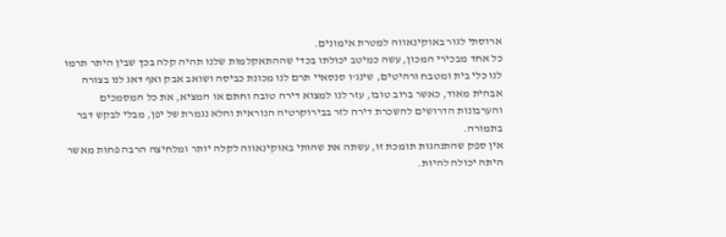ארוסתי לגור באוקינאווה למטרת אימונים.
כל אחד מבכירי המכון, עשה כמיטב יכולתו בכדי שההתאקלמות שלנו תהיה קלה בכך שבין היתר תרמו לנו כלי בית ומטבח ורהיטים, שינג'ו סנסאיי תרם לנו מכונת כביסה ושואב אבק ואף דאג לנו בצורה אבהית מאוד, כאשר ברוב טובו, עזר לנו למצוא דירה טובה וחתם או המציא, את כל המסמכים והערבונות הדרושים להשכרת דירה לזר בבירוקרטיה הנוראית והלא נגמרת של יפן, מבלי לבקש דבר בתמורה.
אין ספק שהתנהגות תומכת זו, עשתה את שהותי באוקינאווה לקלה יותר ומלחיצה הרבה פחות מאשר היתה יכולה להיות.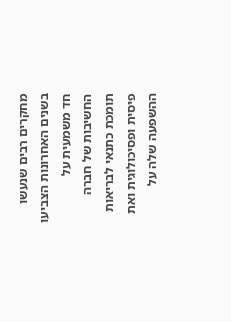מחקרים רבים שנעשו בשנים האחרונות הצביעו חד משמעית על החשיבות של חברה תומכת כתנאי לבריאות פיסית ופסיכולוגית ואת ההשפעה שלה על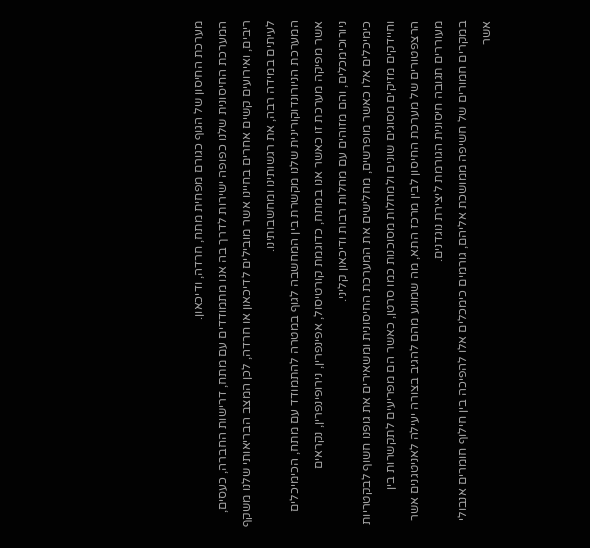מערכת החיסון של הגוף כגורם מפחית מתח, חרדה, ודיכאון.
המערכת החיסונית שלנו כפופה ישירות לדרך בה אנו מתמודדים עם מתח, דרישות החברה, כעסים, ריבים, ואירועים קשים אחרים בחיינו אשר מובילים לדיכאון או חרדה, לכן המצב הבריאותי שלנו משקף לעיתים במידה רבה, את רגשותינו ומחשבותינו.
המערכת הניורונדוקורינית שלנו מקשרת בין המחשבה לגוף במטרה להתמודד עם מתח, הכימיכלים אשר מפיקה מערכת זו כאשר אנו במתח, כדוגמת קורטיסול, אפינפרין, נירופינפרין, נקראים ניורוכימכלים, והם מזוהים עם מחלות רבות ודיכאון קליני.
כימיכלים אלו כאשר מופרשים, מחלישים את המערכת החיסונית ומשאירים את גופנו חשוף לבקטריות וחיידקים מזיקים מסוגים שונים ולמחלות מסוכנות כמו סרטן, כאשר הם מפריעים לתקשרות בין הרצפטורים של מערכת החיסון לבין מרכז התא, מה שמונע מהם להגיב בצורה יעילה לאניטגנים אשר מעוררים תגובה חיסונית הגורמת ליצירת נוגדנים.
במקרים חמורים של חשיפה ממושכת אליהם, גורמים כימכלים אלו להפיכה בין חילוף חומרים אנבולי אשר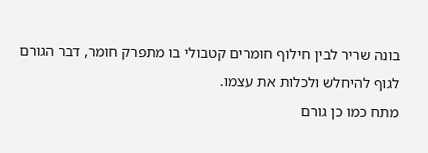בונה שריר לבין חילוף חומרים קטבולי בו מתפרק חומר, דבר הגורם לגוף להיחלש ולכלות את עצמו.
מתח כמו כן גורם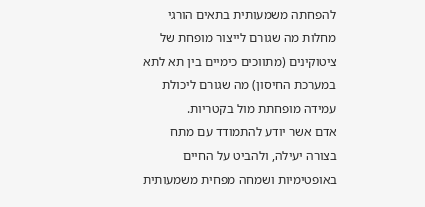להפחתה משמעותית בתאים הורגי מחלות מה שגורם לייצור מופחת של ציטוקינים (מתווכים כימיים בין תא לתא במערכת החיסון) מה שגורם ליכולת עמידה מופחתת מול בקטריות.
אדם אשר יודע להתמודד עם מתח בצורה יעילה, ולהביט על החיים באופטימיות ושמחה מפחית משמעותית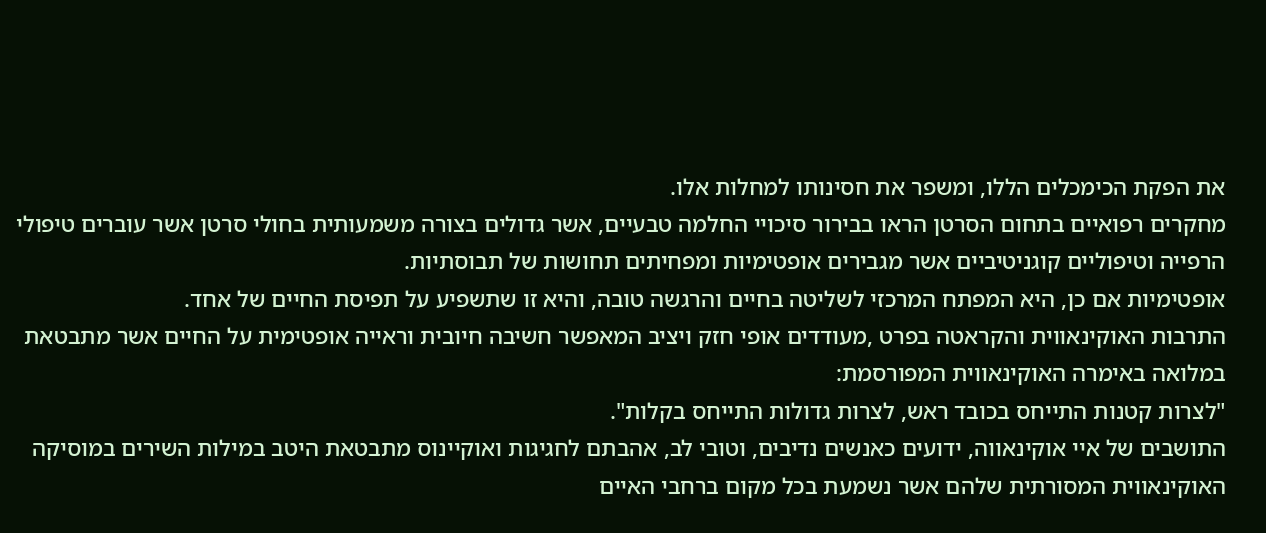את הפקת הכימכלים הללו, ומשפר את חסינותו למחלות אלו.
מחקרים רפואיים בתחום הסרטן הראו בבירור סיכויי החלמה טבעיים, אשר גדולים בצורה משמעותית בחולי סרטן אשר עוברים טיפולי הרפייה וטיפוליים קוגניטיביים אשר מגבירים אופטימיות ומפחיתים תחושות של תבוסתיות.
אופטימיות אם כן, היא המפתח המרכזי לשליטה בחיים והרגשה טובה, והיא זו שתשפיע על תפיסת החיים של אחד.
התרבות האוקינאווית והקראטה בפרט ,מעודדים אופי חזק ויציב המאפשר חשיבה חיובית וראייה אופטימית על החיים אשר מתבטאת במלואה באימרה האוקינאווית המפורסמת:
"לצרות קטנות התייחס בכובד ראש, לצרות גדולות התייחס בקלות".
התושבים של איי אוקינאווה, ידועים כאנשים נדיבים, וטובי לב, אהבתם לחגיגות ואוקיינוס מתבטאת היטב במילות השירים במוסיקה האוקינאווית המסורתית שלהם אשר נשמעת בכל מקום ברחבי האיים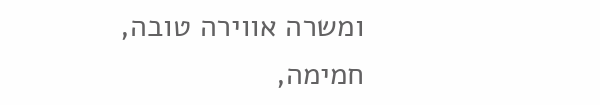ומשרה אווירה טובה, חמימה,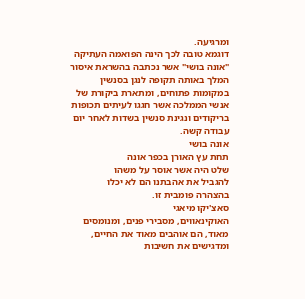ומרגיעה.
דוגמא טובה לכך הינה הפואמה העתיקה "אונה בושי" אשר נכתבה בהשראת איסור המלך באותה תקופה לנגן בסנשין במקומות פתוחים, ומתארת ביקורת של אנשי הממלכה אשר חגגו לעיתים תכופות בריקודים ונגינת סנשין בשדות לאחר יום עבודה קשה.
אונה בושי
תחת עץ האורן בכפר אונה
שלט היה אשר אוסר על משהו
להגביל את אהבתנו הם לא יכלו
בהצהרה פומבית זו.
סאצ'יקו מיאגי
האוקינאווים, מסבירי פנים, ומנומסים מאוד, הם אוהבים מאוד את החיים, ומדגישים את חשיבות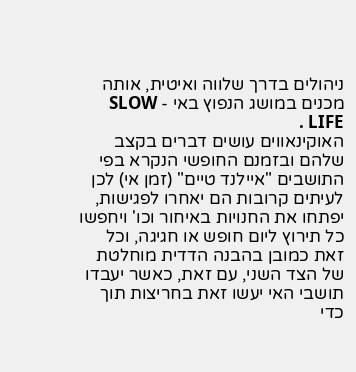ניהולים בדרך שלווה ואיטית, אותה מכנים במושג הנפוץ באי - SLOW LIFE .
האוקינאווים עושים דברים בקצב שלהם ובזמנם החופשי הנקרא בפי התושבים "איילנד טיים" (זמן אי) לכן לעיתים קרובות הם יאחרו לפגישות, יפתחו את החנויות באיחור וכו' ויחפשו כל תירוץ ליום חופש או חגיגה, וכל זאת כמובן בהבנה הדדית מוחלטת של הצד השני, עם זאת, כאשר יעבדו תושבי האי יעשו זאת בחריצות תוך כדי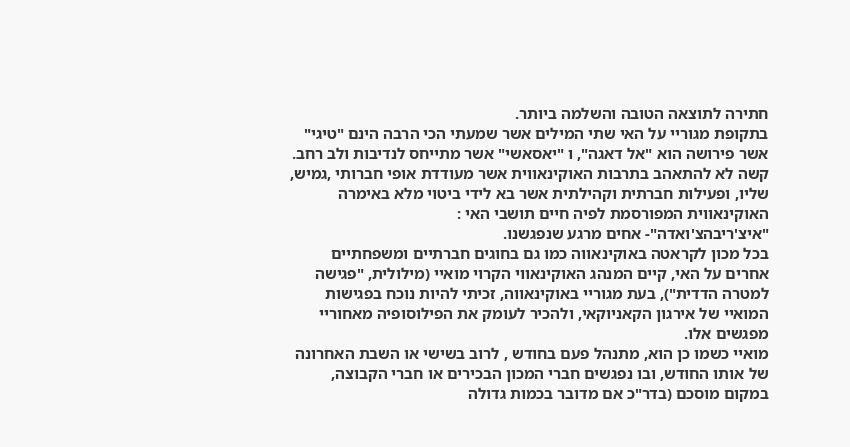חתירה לתוצאה הטובה והשלמה ביותר.
בתקופת מגוריי על האי שתי המילים אשר שמעתי הכי הרבה הינם "טיגי" אשר פירושה הוא "אל דאגה", ו "יאסאשי" אשר מתייחס לנדיבות ולב רחב.
קשה לא להתאהב בתרבות האוקינאווית אשר מעודדת אופי חברותי ,גמיש, שליו, ופעילות חברתית וקהילתית אשר בא לידי ביטוי מלא באימרה האוקינאווית המפורסמת לפיה חיים תושבי האי :
"איצ'ריבהצ'ואדה"- אחים מרגע שנפגשנו.
בכל מכון לקראטה באוקינאווה כמו גם בחוגים חברתיים ומשפחתיים אחרים על האי, קיים המנהג האוקינאווי הקרוי מואיי (מילולית, "פגישה למטרה הדדית"), בעת מגוריי באוקינאווה, זכיתי להיות נוכח בפגישות המואיי של אירגון הקאניוקאי, ולהכיר לעומק את הפילוסופיה מאחוריי מפגשים אלו.
מואיי כשמו כן הוא, מתנהל פעם בחודש , לרוב בשישי או השבת האחרונה של אותו החודש, ובו נפגשים חברי המכון הבכירים או חברי הקבוצה, במקום מוסכם (בדר"כ אם מדובר בכמות גדולה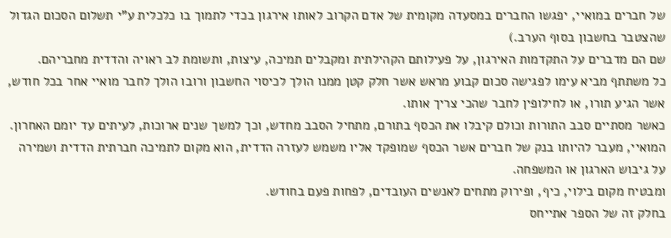של חברים במואיי, יפגשו החברים במסעדה מקומית של אדם הקרוב לאותו אירגון בכדי לתמוך בו כלכלית ע"י תשלום הסכום הגדול שהצטבר בחשבון בסוף הערב.)
שם הם מדברים על התקדמות האירגון, על פעילותם הקהילתית ומקבלים תמיכה, עיצות, ותשומת לב ראויה והדדית מחבריהם.
כל משתתף מביא עימו לפגישה סכום קבוע מראש אשר חלק קטן ממנו הולך לכיסוי החשבון ורובו הולך לחבר מואיי אחר בכל חודש, אשר הגיע תורו, או לחילופין לחבר שהכי צריך אותו.
כאשר מסתיים סבב התורות וכולם קיבלו את הכסף בתורם, מתחיל הסבב מחדש, וכך למשך שנים ארוכות, לעיתים עד יומם האחרון.
המואיי, מעבר להיותו בנק של חברים אשר הכסף שמופקד אליו משמש לעזרה הדדית, הוא מקום לתמיכה חברתית הדדית ושמירה על גיבוש הארגון או המשפחה.
ומבטיח מקום בילוי, כיף, ופירוק מתחים לאנשים העובדים, לפחות פעם בחודש.
בחלק זה של הספר אתייחס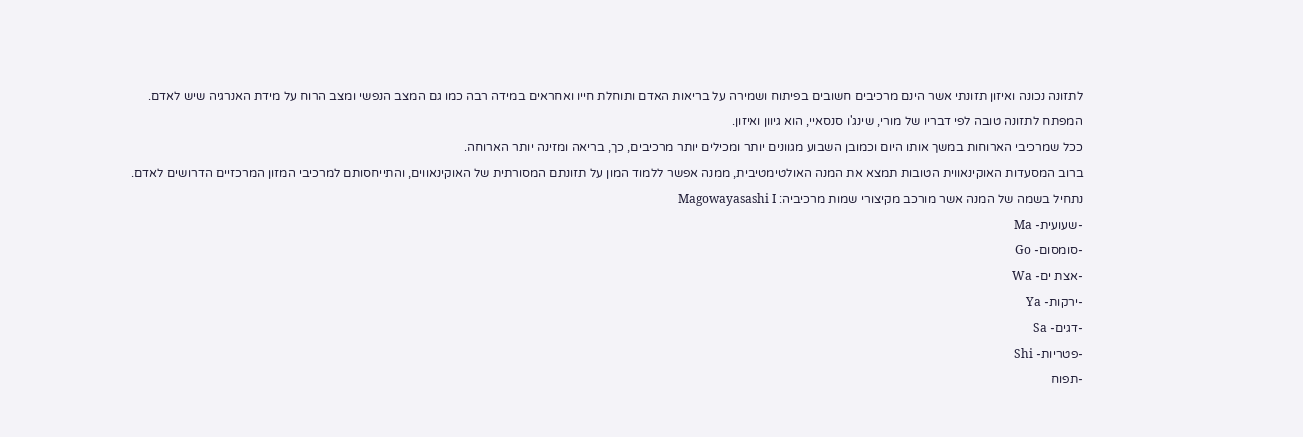לתזונה נכונה ואיזון תזונתי אשר הינם מרכיבים חשובים בפיתוח ושמירה על בריאות האדם ותוחלת חייו ואחראים במידה רבה כמו גם המצב הנפשי ומצב הרוח על מידת האנרגיה שיש לאדם.
המפתח לתזונה טובה לפי דבריו של מורי, שינג'ו סנסאיי, הוא גיוון ואיזון.
ככל שמרכיבי הארוחות במשך אותו היום וכמובן השבוע מגוונים יותר ומכילים יותר מרכיבים, כך, בריאה ומזינה יותר הארוחה.
ברוב המסעדות האוקינאווית הטובות תמצא את המנה האולטימטיבית, ממנה אפשר ללמוד המון על תזונתם המסורתית של האוקינאווים, והתייחסותם למרכיבי המזון המרכזיים הדרושים לאדם.
נתחיל בשמה של המנה אשר מורכב מקיצורי שמות מרכיביה: Magowayasashi I
-שעועית- Ma
-סומסום- Go
-אצת ים- Wa
-ירקות- Ya
-דגים- Sa
-פטריות- Shi
-תפוח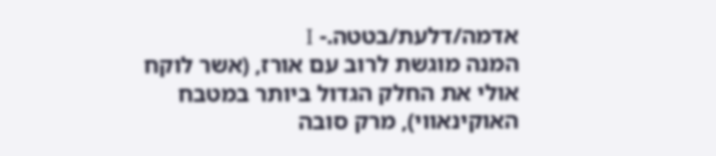אדמה/דלעת/בטטה.- I
המנה מוגשת לרוב עם אורז, (אשר לוקח אולי את החלק הגדול ביותר במטבח האוקינאווי), מרק סובה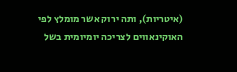(איטריות), ותה ירוק אשר מומלץ לפי האוקינאווים לצריכה יומיומית בשל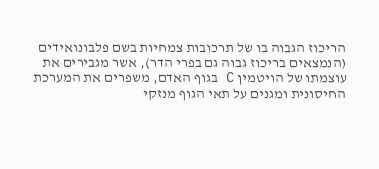הריכוז הגבוה בו של תרכובות צמחיות בשם פלבונואידים (הנמצאים בריכוז גבוה גם בפרי הדר), אשר מגבירים את עוצמתו של הויטמין C בגוף האדם, משפרים את המערכת החיסונית ומגנים על תאי הגוף מנזקי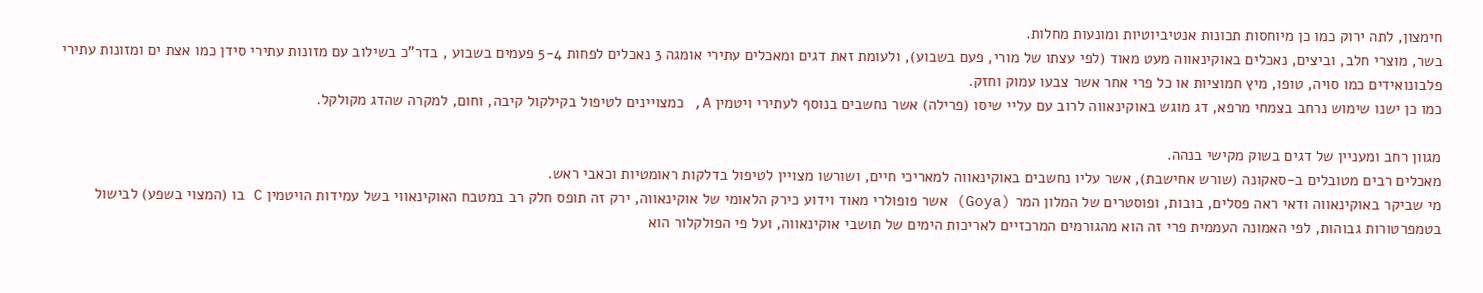חימצון, לתה ירוק כמו כן מיוחסות תכונות אנטיביוטיות ומונעות מחלות.
בשר, מוצרי חלב, וביצים, נאכלים באוקינאווה מעט מאוד (לפי עצתו של מורי, פעם בשבוע), ולעומת זאת דגים ומאכלים עתירי אומגה 3 נאכלים לפחות 5-4 פעמים בשבוע , בדר"כ בשילוב עם מזונות עתירי סידן כמו אצת ים ומזונות עתירי פלבונואידים כמו סויה, טופו, מיץ חמוציות או כל פרי אחר אשר צבעו עמוק וחזק.
כמו כן ישנו שימוש נרחב בצמחי מרפא, דג מוגש באוקינאווה לרוב עם עליי שיסו (פרילה) אשר נחשבים בנוסף לעתירי ויטמין A, כמצויינים לטיפול בקילקול קיבה, וחום, למקרה שהדג מקולקל.

מגוון רחב ומעניין של דגים בשוק מקישי בנהה.
מאכלים רבים מטובלים ב-סאקונה (שורש אחישבת), אשר עליו נחשבים באוקינאווה למאריכי חיים, ושורשו מצויין לטיפול בדלקות ראומטיות וכאבי ראש.
מי שביקר באוקינאווה ודאי ראה פסלים, בובות, ופוסטרים של המלון המר (Goya) אשר פופולרי מאוד וידוע כירק הלאומי של אוקינאווה, ירק זה תופס חלק רב במטבח האוקינאווי בשל עמידות הויטמין C בו (המצוי בשפע) לבישול בטמפרטורות גבוהות, לפי האמונה העממית פרי זה הוא מהגורמים המרכזיים לאריכות הימים של תושבי אוקינאווה, ועל פי הפולקלור הוא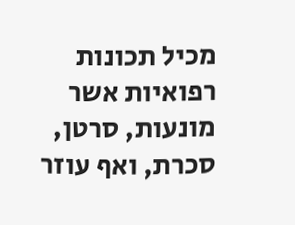מכיל תכונות רפואיות אשר מונעות, סרטן, סכרת, ואף עוזר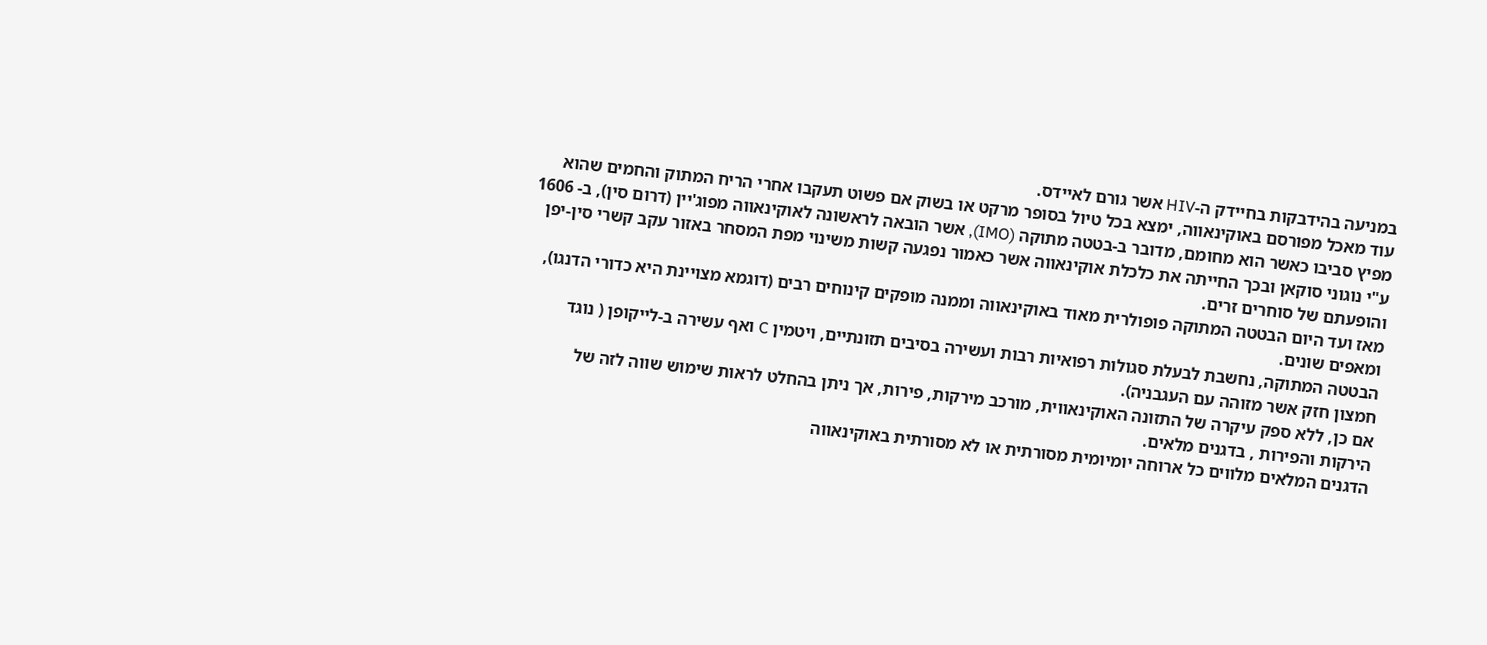במניעה בהידבקות בחיידק ה-HIV אשר גורם לאיידס.
עוד מאכל מפורסם באוקינאווה, ימצא בכל טיול בסופר מרקט או בשוק אם פשוט תעקבו אחרי הריח המתוק והחמים שהוא מפיץ סביבו כאשר הוא מחומם, מדובר ב-בטטה מתוקה (IMO), אשר הובאה לראשונה לאוקינאווה מפוג'יין (דרום סין), ב- 1606 ע"י נוגוני סוקאן ובכך החייתה את כלכלת אוקינאווה אשר כאמור נפגעה קשות משינוי מפת המסחר באזור עקב קשרי סין-יפן והופעתם של סוחרים זרים.
מאז ועד היום הבטטה המתוקה פופולרית מאוד באוקינאווה וממנה מופקים קינוחים רבים (דוגמא מצויינת היא כדורי הדנגו), ומאפים שונים.
הבטטה המתוקה, נחשבת לבעלת סגולות רפואיות רבות ועשירה בסיבים תזונתיים, ויטמין C ואף עשירה ב-לייקופן ( נוגד חמצון חזק אשר מזוהה עם העגבניה).
אם כן, ללא ספק עיקרה של התזונה האוקינאווית, מורכב מירקות, פירות, אך ניתן בהחלט לראות שימוש שווה לזה של הירקות והפירות , בדגנים מלאים.
הדגנים המלאים מלווים כל ארוחה יומיומית מסורתית או לא מסורתית באוקינאווה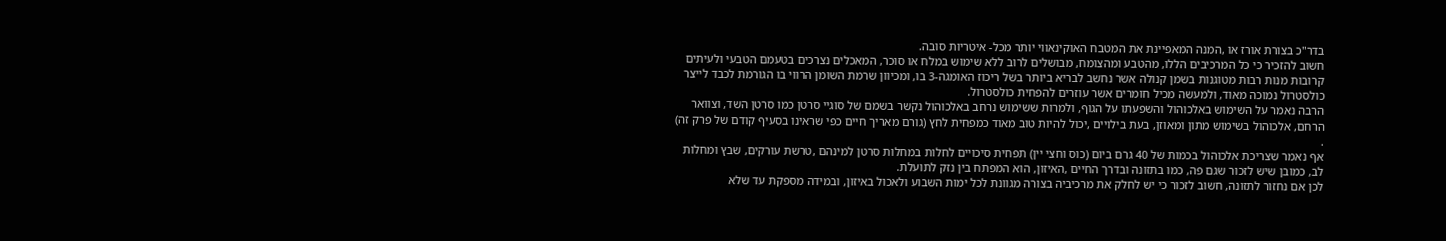בדר"כ בצורת אורז או ,המנה המאפיינת את המטבח האוקינאווי יותר מכל- איטריות סובה.
חשוב להזכיר כי כל המרכיבים הללו, מהטבע ומהצומח, מבושלים לרוב ללא שימוש במלח או סוכר, המאכלים נצרכים בטעמם הטבעי ולעיתים קרובות מנות רבות מטוגנות בשמן קנולה אשר נחשב לבריא ביותר בשל ריכוז האומגה-3 בו, ומכיוון שרמת השומן הרווי בו הגורמת לכבד לייצר כולסטרול נמוכה מאוד, ולמעשה מכיל חומרים אשר עוזרים להפחית כולסטרול.
הרבה נאמר על השימוש באלכוהול והשפעתו על הגוף, ולמרות ששימוש נרחב באלכוהול נקשר בשמם של סוגיי סרטן כמו סרטן השד, וצוואר הרחם, אלכוהול בשימוש מתון ומאוזן, בעת בילויים ,יכול להיות טוב מאוד כמפחית לחץ (גורם מאריך חיים כפי שראינו בסעיף קודם של פרק זה) .
אף נאמר שצריכת אלכוהול בכמות של 40 גרם ביום (כוס וחצי יין) תפחית סיכויים לחלות במחלות סרטן למינהם ,טרשת עורקים, שבץ ומחלות לב, כמובן שיש לזכור שגם פה, כמו בתזונה ובדרך החיים ,האיזון, הוא המפתח בין נזק לתועלת.
לכן אם נחזור לתזונה, חשוב לזכור כי יש לחלק את מרכיביה בצורה מגוונת לכל ימות השבוע ולאכול באיזון, ובמידה מספקת עד שלא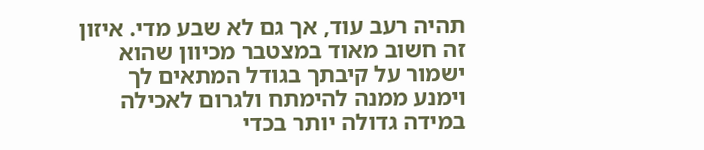תהיה רעב עוד, אך גם לא שבע מדי. איזון זה חשוב מאוד במצטבר מכיוון שהוא ישמור על קיבתך בגודל המתאים לך וימנע ממנה להימתח ולגרום לאכילה במידה גדולה יותר בכדי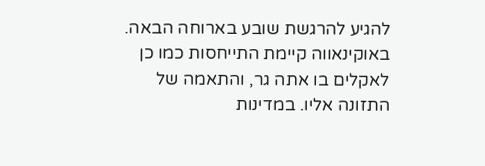להגיע להרגשת שובע בארוחה הבאה.
באוקינאווה קיימת התייחסות כמו כן לאקלים בו אתה גר, והתאמה של התזונה אליו. במדינות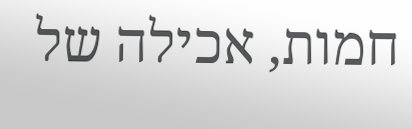חמות, אכילה של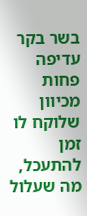בשר בקר עדיפה פחות מכיוון שלוקח לו זמן להתעכל, מה שעלול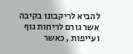להביא לריקבונו בקיבה אשר גורם לריחות גוף ועייפות , כאשר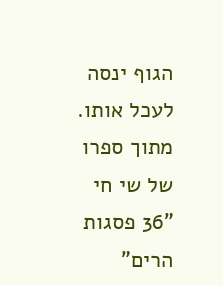הגוף ינסה לעכל אותו.
מתוך ספרו של שי חי "36 פסגות הרים"